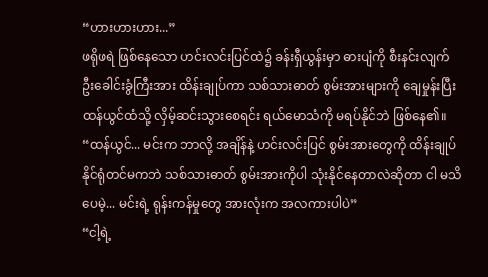“ဟားဟားဟား...”
ဖရိုဖရဲ ဖြစ်နေသော ဟင်းလင်းပြင်ထဲ၌ ခန်းရှီယွန်းမှာ ဓားပျံကို စီးနင်းလျက် ဦးခေါင်းခွံကြီးအား ထိန်းချုပ်ကာ သစ်သားဓာတ် စွမ်းအားများကို ချေမှုန်းပြီး ထန်ယွင်ထံသို့ လှိမ့်ဆင်းသွားစေရင်း ရယ်မောသံကို မရပ်နိုင်ဘဲ ဖြစ်နေ၏။
“ထန်ယွင်... မင်းက ဘာလို့ အချိန်နဲ့ ဟင်းလင်းပြင် စွမ်းအားတွေကို ထိန်းချုပ်နိုင်ရုံတင်မကဘဲ သစ်သားဓာတ် စွမ်းအားကိုပါ သုံးနိုင်နေတာလဲဆိုတာ ငါ မသိပေမဲ့... မင်းရဲ့ ရုန်းကန်မှုတွေ အားလုံးက အလကားပါပဲ”
“ငါ့ရဲ့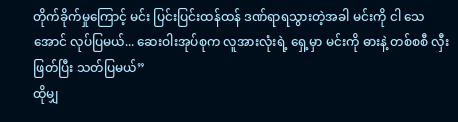တိုက်ခိုက်မှုကြောင့် မင်း ပြင်းပြင်းထန်ထန် ဒဏ်ရာရသွားတဲ့အခါ မင်းကို ငါ သေအောင် လုပ်ပြမယ်... ဆေးဝါးအုပ်စုက လူအားလုံးရဲ့ ရှေ့မှာ မင်းကို ဓားနဲ့ တစ်စစီ လှီးဖြတ်ပြီး သတ်ပြမယ်”
ထိုမျှ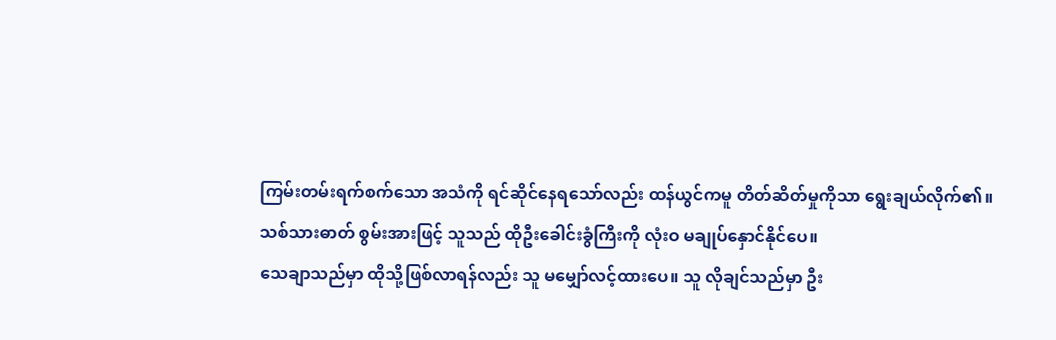ကြမ်းတမ်းရက်စက်သော အသံကို ရင်ဆိုင်နေရသော်လည်း ထန်ယွင်ကမူ တိတ်ဆိတ်မှုကိုသာ ရွေးချယ်လိုက်၏။
သစ်သားဓာတ် စွမ်းအားဖြင့် သူသည် ထိုဦးခေါင်းခွံကြီးကို လုံးဝ မချုပ်နှောင်နိုင်ပေ။
သေချာသည်မှာ ထိုသို့ဖြစ်လာရန်လည်း သူ မမျှော်လင့်ထားပေ။ သူ လိုချင်သည်မှာ ဦး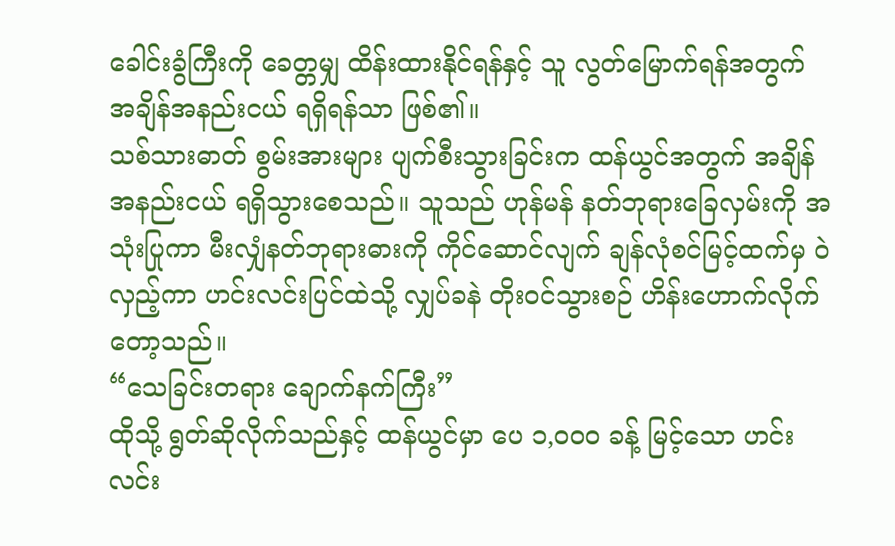ခေါင်းခွံကြီးကို ခေတ္တမျှ ထိန်းထားနိုင်ရန်နှင့် သူ လွတ်မြောက်ရန်အတွက် အချိန်အနည်းငယ် ရရှိရန်သာ ဖြစ်၏။
သစ်သားဓာတ် စွမ်းအားများ ပျက်စီးသွားခြင်းက ထန်ယွင်အတွက် အချိန်အနည်းငယ် ရရှိသွားစေသည်။ သူသည် ဟုန်မန် နတ်ဘုရားခြေလှမ်းကို အသုံးပြုကာ မီးလျှံနတ်ဘုရားဓားကို ကိုင်ဆောင်လျက် ချန်လုံစင်မြင့်ထက်မှ ဝဲလှည့်ကာ ဟင်းလင်းပြင်ထဲသို့ လျှပ်ခနဲ တိုးဝင်သွားစဉ် ဟိန်းဟောက်လိုက်တော့သည်။
“သေခြင်းတရား ချောက်နက်ကြီး”
ထိုသို့ ရွတ်ဆိုလိုက်သည်နှင့် ထန်ယွင်မှာ ပေ ၁,၀၀၀ ခန့် မြင့်သော ဟင်းလင်း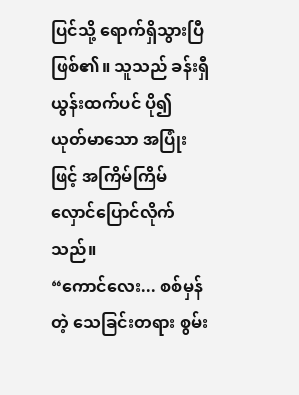ပြင်သို့ ရောက်ရှိသွားပြီ ဖြစ်၏။ သူသည် ခန်းရှီယွန်းထက်ပင် ပို၍ ယုတ်မာသော အပြုံးဖြင့် အကြိမ်ကြိမ် လှောင်ပြောင်လိုက်သည်။
“ကောင်လေး... စစ်မှန်တဲ့ သေခြင်းတရား စွမ်း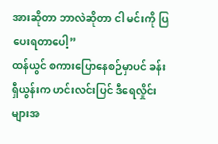အားဆိုတာ ဘာလဲဆိုတာ ငါ မင်းကို ပြပေးရတာပေါ့”
ထန်ယွင် စကားပြောနေစဉ်မှာပင် ခန်းရှီယွန်းက ဟင်းလင်းပြင် ဒီရေလှိုင်းများအ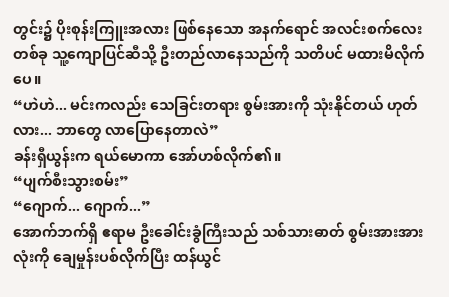တွင်း၌ ပိုးစုန်းကြူးအလား ဖြစ်နေသော အနက်ရောင် အလင်းစက်လေးတစ်ခု သူ့ကျောပြင်ဆီသို့ ဦးတည်လာနေသည်ကို သတိပင် မထားမိလိုက်ပေ။
“ဟဲဟဲ... မင်းကလည်း သေခြင်းတရား စွမ်းအားကို သုံးနိုင်တယ် ဟုတ်လား... ဘာတွေ လာပြောနေတာလဲ”
ခန်းရှီယွန်းက ရယ်မောကာ အော်ဟစ်လိုက်၏။
“ပျက်စီးသွားစမ်း”
“ဂျောက်... ဂျောက်...”
အောက်ဘက်ရှိ ဧရာမ ဦးခေါင်းခွံကြီးသည် သစ်သားဓာတ် စွမ်းအားအားလုံးကို ချေမှုန်းပစ်လိုက်ပြီး ထန်ယွင်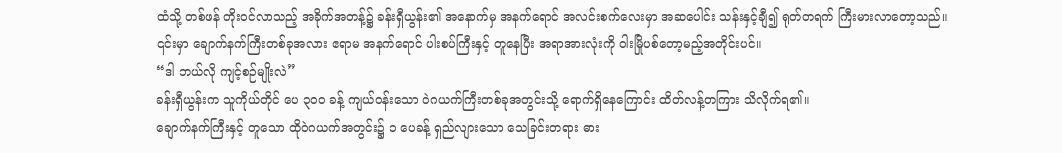ထံသို့ တစ်ဖန် တိုးဝင်လာသည့် အခိုက်အတန့်၌ ခန်းရှီယွန်း၏ အနောက်မှ အနက်ရောင် အလင်းစက်လေးမှာ အဆပေါင်း သန်းနှင့်ချီ၍ ရုတ်တရက် ကြီးမားလာတော့သည်။
၎င်းမှာ ချောက်နက်ကြီးတစ်ခုအလား ဧရာမ အနက်ရောင် ပါးစပ်ကြီးနှင့် တူနေပြီး အရာအားလုံးကို ဝါးမြိုပစ်တော့မည့်အတိုင်းပင်။
“ဒါ ဘယ်လို ကျင့်စဉ်မျိုးလဲ”
ခန်းရှီယွန်းက သူကိုယ်တိုင် ပေ ၃၀၀ ခန့် ကျယ်ဝန်းသော ဝဲဂယက်ကြီးတစ်ခုအတွင်းသို့ ရောက်ရှိနေကြောင်း ထိတ်လန့်တကြား သိလိုက်ရ၏။
ချောက်နက်ကြီးနှင့် တူသော ထိုဝဲဂယက်အတွင်း၌ ၁ ပေခန့် ရှည်လျားသော သေခြင်းတရား ဓား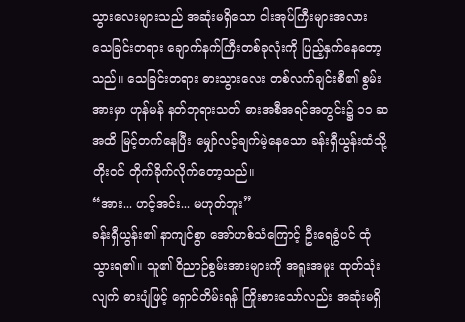သွားလေးများသည် အဆုံးမရှိသော ငါးအုပ်ကြီးများအလား သေခြင်းတရား ချောက်နက်ကြီးတစ်ခုလုံးကို ပြည့်နှက်နေတော့သည်။ သေခြင်းတရား ဓားသွားလေး တစ်လက်ချင်းစီ၏ စွမ်းအားမှာ ဟုန်မန် နတ်ဘုရားသတ် ဓားအစီအရင်အတွင်း၌ ၁၁ ဆအထိ မြင့်တက်နေပြီး မျှော်လင့်ချက်မဲ့နေသော ခန်းရှီယွန်းထံသို့ တိုးဝင် တိုက်ခိုက်လိုက်တော့သည်။
“အား... ဟင့်အင်း... မဟုတ်ဘူး”
ခန်းရှီယွန်း၏ နာကျင်စွာ အော်ဟစ်သံကြောင့် ဦးရေခွံပင် ထုံသွားရ၏။ သူ၏ ဝိညာဉ်စွမ်းအားများကို အရူးအမူး ထုတ်သုံးလျက် ဓားပျံဖြင့် ရှောင်တိမ်းရန် ကြိုးစားသော်လည်း အဆုံးမရှိ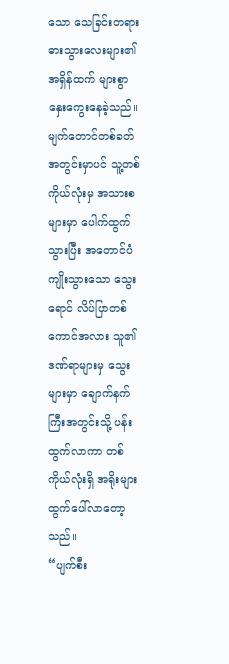သော သေခြင်းတရား ဓားသွားလေးများ၏ အရှိန်ထက် များစွာ နှေးကွေးနေခဲ့သည်။
မျက်တောင်တစ်ခတ်အတွင်းမှာပင် သူ့တစ်ကိုယ်လုံးမှ အသားစများမှာ ပေါက်ထွက်သွားပြီး အတောင်ပံ ကျိုးသွားသော သွေးရောင် လိပ်ပြာတစ်ကောင်အလား သူ၏ ဒဏ်ရာများမှ သွေးများမှာ ချောက်နက်ကြီးအတွင်းသို့ ပန်းထွက်လာကာ တစ်ကိုယ်လုံးရှိ အရိုးများ ထွက်ပေါ်လာတော့သည်။
“ပျက်စီး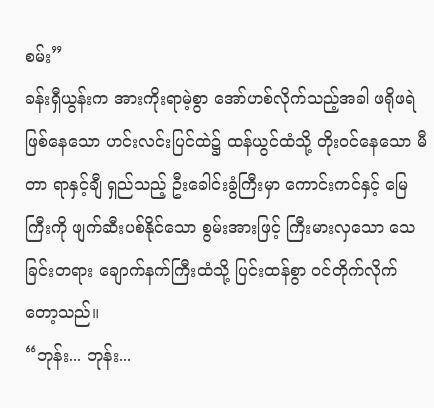စမ်း”
ခန်းရှီယွန်းက အားကိုးရာမဲ့စွာ အော်ဟစ်လိုက်သည့်အခါ ဖရိုဖရဲ ဖြစ်နေသော ဟင်းလင်းပြင်ထဲ၌ ထန်ယွင်ထံသို့ တိုးဝင်နေသော မီတာ ရာနှင့်ချီ ရှည်သည့် ဦးခေါင်းခွံကြီးမှာ ကောင်းကင်နှင့် မြေကြီးကို ဖျက်ဆီးပစ်နိုင်သော စွမ်းအားဖြင့် ကြီးမားလှသော သေခြင်းတရား ချောက်နက်ကြီးထံသို့ ပြင်းထန်စွာ ဝင်တိုက်လိုက်တော့သည်။
“ဘုန်း... ဘုန်း...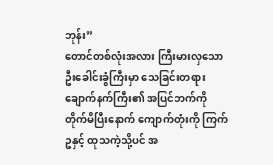ဘုန်း”
တောင်တစ်လုံးအလား ကြီးမားလှသော ဦးခေါင်းခွံကြီးမှာ သေခြင်းတရား ချောက်နက်ကြီး၏ အပြင်ဘက်ကို တိုက်မိပြီးနောက် ကျောက်တုံးကို ကြက်ဥနှင့် ထုသကဲ့သို့ပင် အ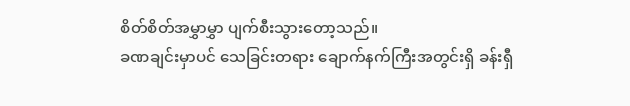စိတ်စိတ်အမွှာမွှာ ပျက်စီးသွားတော့သည်။
ခဏချင်းမှာပင် သေခြင်းတရား ချောက်နက်ကြီးအတွင်းရှိ ခန်းရှီ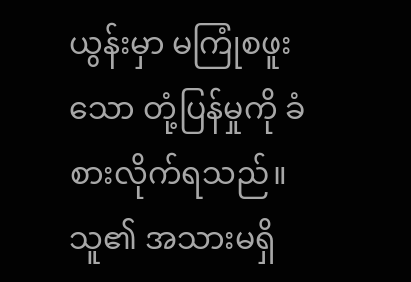ယွန်းမှာ မကြုံစဖူးသော တုံ့ပြန်မှုကို ခံစားလိုက်ရသည်။ သူ၏ အသားမရှိ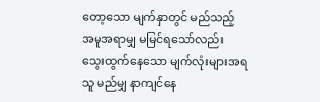တော့သော မျက်နှာတွင် မည်သည့် အမူအရာမျှ မမြင်ရသော်လည်း သွေးထွက်နေသော မျက်လုံးများအရ သူ မည်မျှ နာကျင်နေ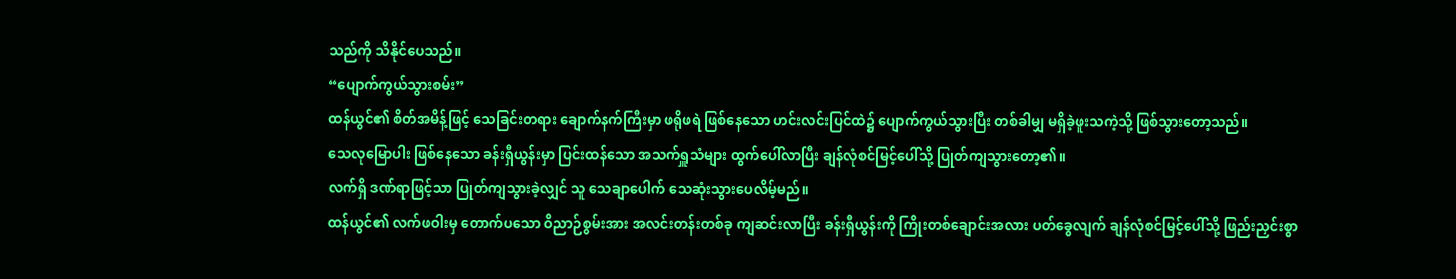သည်ကို သိနိုင်ပေသည်။
“ပျောက်ကွယ်သွားစမ်း”
ထန်ယွင်၏ စိတ်အမိန့်ဖြင့် သေခြင်းတရား ချောက်နက်ကြီးမှာ ဖရိုဖရဲ ဖြစ်နေသော ဟင်းလင်းပြင်ထဲ၌ ပျောက်ကွယ်သွားပြီး တစ်ခါမျှ မရှိခဲ့ဖူးသကဲ့သို့ ဖြစ်သွားတော့သည်။
သေလုမြောပါး ဖြစ်နေသော ခန်းရှီယွန်းမှာ ပြင်းထန်သော အသက်ရှူသံများ ထွက်ပေါ်လာပြီး ချန်လုံစင်မြင့်ပေါ်သို့ ပြုတ်ကျသွားတော့၏။
လက်ရှိ ဒဏ်ရာဖြင့်သာ ပြုတ်ကျသွားခဲ့လျှင် သူ သေချာပေါက် သေဆုံးသွားပေလိမ့်မည်။
ထန်ယွင်၏ လက်ဖဝါးမှ တောက်ပသော ဝိညာဉ်စွမ်းအား အလင်းတန်းတစ်ခု ကျဆင်းလာပြီး ခန်းရှီယွန်းကို ကြိုးတစ်ချောင်းအလား ပတ်ခွေလျက် ချန်လုံစင်မြင့်ပေါ်သို့ ဖြည်းညှင်းစွာ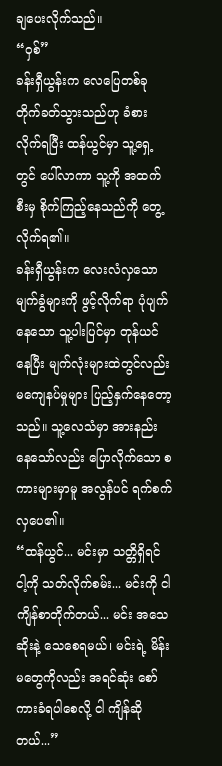ချပေးလိုက်သည်။
“ဝှစ်”
ခန်းရှီယွန်းက လေပြေတစ်ခု တိုက်ခတ်သွားသည်ဟု ခံစားလိုက်ရပြီး ထန်ယွင်မှာ သူ့ရှေ့တွင် ပေါ်လာကာ သူ့ကို အထက်စီးမှ စိုက်ကြည့်နေသည်ကို တွေ့လိုက်ရ၏။
ခန်းရှီယွန်းက လေးလံလှသော မျက်ခွံများကို ဖွင့်လိုက်ရာ ပုံပျက်နေသော သူ့ပါးပြင်မှာ တုန်ယင်နေပြီး မျက်လုံးများထဲတွင်လည်း မကျေနပ်မှုများ ပြည့်နှက်နေတော့သည်။ သူ့လေသံမှာ အားနည်းနေသော်လည်း ပြောလိုက်သော စကားများမှာမူ အလွန်ပင် ရက်စက်လှပေ၏။
“ထန်ယွင်... မင်းမှာ သတ္တိရှိရင် ငါ့ကို သတ်လိုက်စမ်း... မင်းကို ငါ ကျိန်စာတိုက်တယ်... မင်း အသေဆိုးနဲ့ သေစေရမယ်၊ မင်းရဲ့ မိန်းမတွေကိုလည်း အရင်ဆုံး စော်ကားခံရပါစေလို့ ငါ ကျိန်ဆိုတယ်...”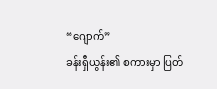“ဂျောက်”
ခန်းရှီယွန်း၏ စကားမှာ ပြတ်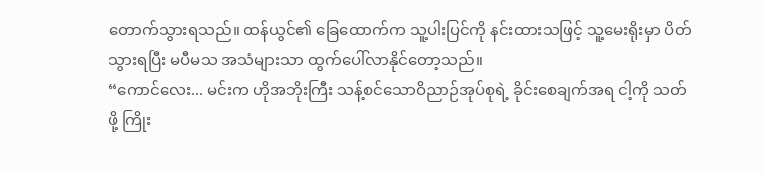တောက်သွားရသည်။ ထန်ယွင်၏ ခြေထောက်က သူ့ပါးပြင်ကို နင်းထားသဖြင့် သူ့မေးရိုးမှာ ပိတ်သွားရပြီး မပီမသ အသံများသာ ထွက်ပေါ်လာနိုင်တော့သည်။
“ကောင်လေး... မင်းက ဟိုအဘိုးကြီး သန့်စင်သောဝိညာဉ်အုပ်စုရဲ့ ခိုင်းစေချက်အရ ငါ့ကို သတ်ဖို့ ကြိုး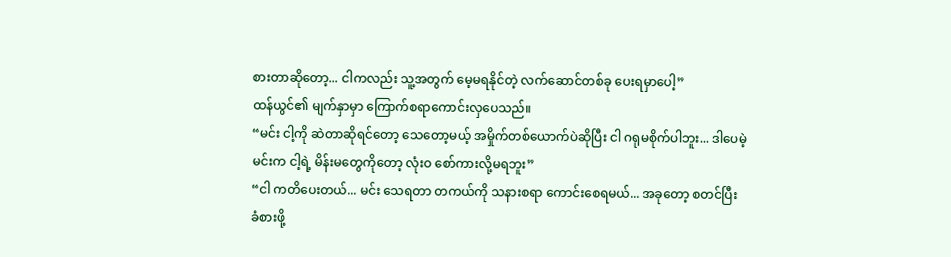စားတာဆိုတော့... ငါကလည်း သူ့အတွက် မေ့မရနိုင်တဲ့ လက်ဆောင်တစ်ခု ပေးရမှာပေါ့”
ထန်ယွင်၏ မျက်နှာမှာ ကြောက်စရာကောင်းလှပေသည်။
“မင်း ငါ့ကို ဆဲတာဆိုရင်တော့ သေတော့မယ့် အမှိုက်တစ်ယောက်ပဲဆိုပြီး ငါ ဂရုမစိုက်ပါဘူး... ဒါပေမဲ့ မင်းက ငါ့ရဲ့ မိန်းမတွေကိုတော့ လုံးဝ စော်ကားလို့မရဘူး”
“ငါ ကတိပေးတယ်... မင်း သေရတာ တကယ်ကို သနားစရာ ကောင်းစေရမယ်... အခုတော့ စတင်ပြီး ခံစားဖို့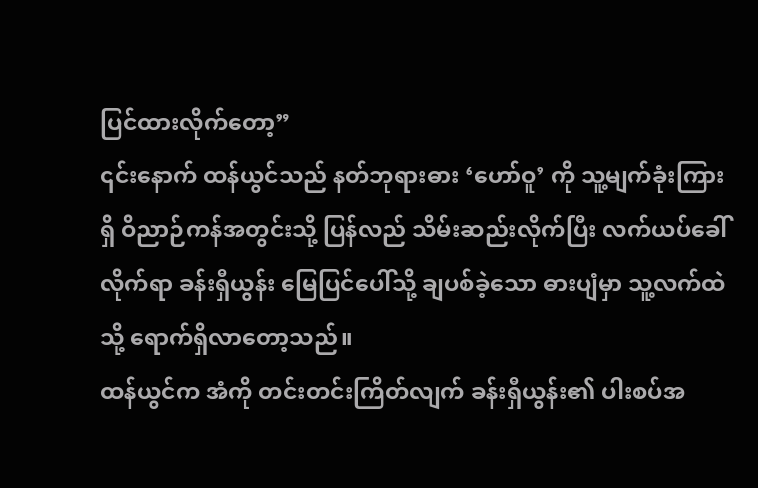ပြင်ထားလိုက်တော့”
၎င်းနောက် ထန်ယွင်သည် နတ်ဘုရားဓား ‘ဟော်ဝူ’ ကို သူ့မျက်ခုံးကြားရှိ ဝိညာဉ်ကန်အတွင်းသို့ ပြန်လည် သိမ်းဆည်းလိုက်ပြီး လက်ယပ်ခေါ်လိုက်ရာ ခန်းရှီယွန်း မြေပြင်ပေါ်သို့ ချပစ်ခဲ့သော ဓားပျံမှာ သူ့လက်ထဲသို့ ရောက်ရှိလာတော့သည်။
ထန်ယွင်က အံကို တင်းတင်းကြိတ်လျက် ခန်းရှီယွန်း၏ ပါးစပ်အ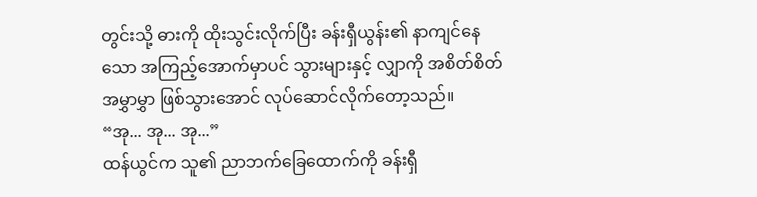တွင်းသို့ ဓားကို ထိုးသွင်းလိုက်ပြီး ခန်းရှီယွန်း၏ နာကျင်နေသော အကြည့်အောက်မှာပင် သွားများနှင့် လျှာကို အစိတ်စိတ်အမွှာမွှာ ဖြစ်သွားအောင် လုပ်ဆောင်လိုက်တော့သည်။
“အု... အု... အု...”
ထန်ယွင်က သူ၏ ညာဘက်ခြေထောက်ကို ခန်းရှီ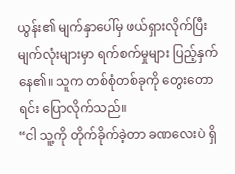ယွန်း၏ မျက်နှာပေါ်မှ ဖယ်ရှားလိုက်ပြီး မျက်လုံးများမှာ ရက်စက်မှုများ ပြည့်နှက်နေ၏။ သူက တစ်စုံတစ်ခုကို တွေးတောရင်း ပြောလိုက်သည်။
“ငါ သူ့ကို တိုက်ခိုက်ခဲ့တာ ခဏလေးပဲ ရှိ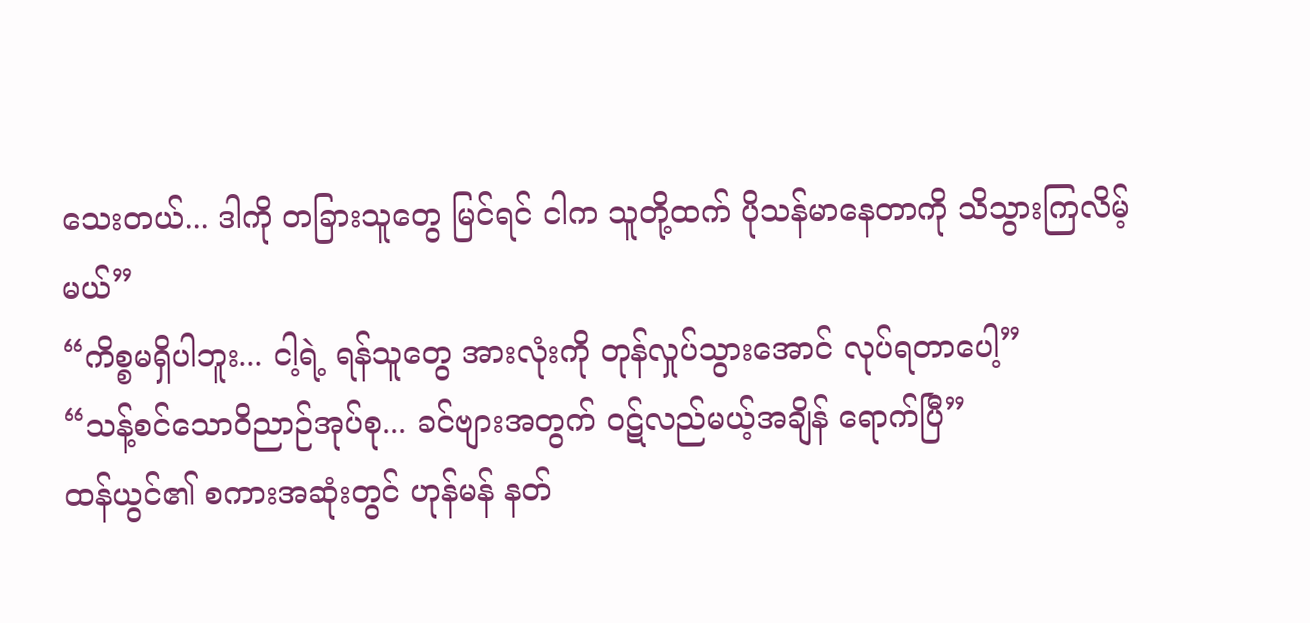သေးတယ်... ဒါကို တခြားသူတွေ မြင်ရင် ငါက သူတို့ထက် ပိုသန်မာနေတာကို သိသွားကြလိမ့်မယ်”
“ကိစ္စမရှိပါဘူး... ငါ့ရဲ့ ရန်သူတွေ အားလုံးကို တုန်လှုပ်သွားအောင် လုပ်ရတာပေါ့”
“သန့်စင်သောဝိညာဉ်အုပ်စု... ခင်ဗျားအတွက် ဝဋ်လည်မယ့်အချိန် ရောက်ပြီ”
ထန်ယွင်၏ စကားအဆုံးတွင် ဟုန်မန် နတ်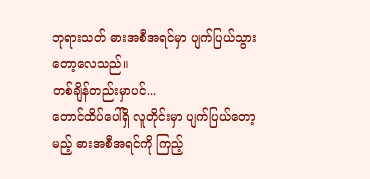ဘုရားသတ် ဓားအစီအရင်မှာ ပျက်ပြယ်သွားတော့လေသည်။
တစ်ချိန်တည်းမှာပင်...
တောင်ထိပ်ပေါ်ရှိ လူတိုင်းမှာ ပျက်ပြယ်တော့မည့် ဓားအစီအရင်ကို ကြည့်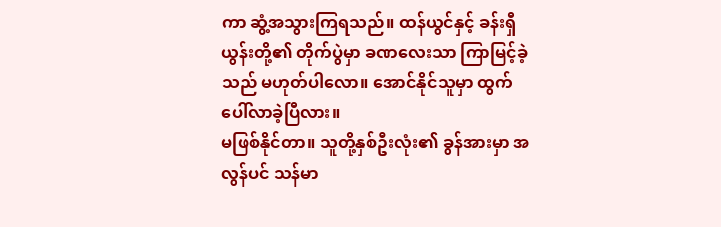ကာ ဆွံ့အသွားကြရသည်။ ထန်ယွင်နှင့် ခန်းရှီယွန်းတို့၏ တိုက်ပွဲမှာ ခဏလေးသာ ကြာမြင့်ခဲ့သည် မဟုတ်ပါလော။ အောင်နိုင်သူမှာ ထွက်ပေါ်လာခဲ့ပြီလား။
မဖြစ်နိုင်တာ။ သူတို့နှစ်ဦးလုံး၏ ခွန်အားမှာ အလွန်ပင် သန်မာ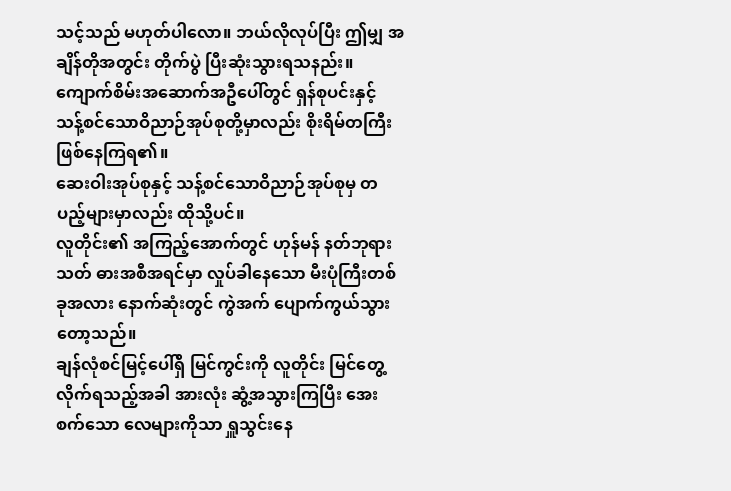သင့်သည် မဟုတ်ပါလော။ ဘယ်လိုလုပ်ပြီး ဤမျှ အချိန်တိုအတွင်း တိုက်ပွဲ ပြီးဆုံးသွားရသနည်း။
ကျောက်စိမ်းအဆောက်အဦပေါ်တွင် ရှန်စုပင်းနှင့် သန့်စင်သောဝိညာဉ်အုပ်စုတို့မှာလည်း စိုးရိမ်တကြီး ဖြစ်နေကြရ၏။
ဆေးဝါးအုပ်စုနှင့် သန့်စင်သောဝိညာဉ်အုပ်စုမှ တပည့်များမှာလည်း ထိုသို့ပင်။
လူတိုင်း၏ အကြည့်အောက်တွင် ဟုန်မန် နတ်ဘုရားသတ် ဓားအစီအရင်မှာ လှုပ်ခါနေသော မီးပုံကြီးတစ်ခုအလား နောက်ဆုံးတွင် ကွဲအက် ပျောက်ကွယ်သွားတော့သည်။
ချန်လုံစင်မြင့်ပေါ်ရှိ မြင်ကွင်းကို လူတိုင်း မြင်တွေ့လိုက်ရသည့်အခါ အားလုံး ဆွံ့အသွားကြပြီး အေးစက်သော လေများကိုသာ ရှူသွင်းနေ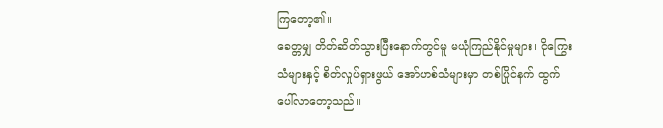ကြတော့၏။
ခေတ္တမျှ တိတ်ဆိတ်သွားပြီးနောက်တွင်မူ မယုံကြည်နိုင်မှုများ၊ ငိုကြွေးသံများနှင့် စိတ်လှုပ်ရှားဖွယ် အော်ဟစ်သံများမှာ တစ်ပြိုင်နက် ထွက်ပေါ်လာတော့သည်။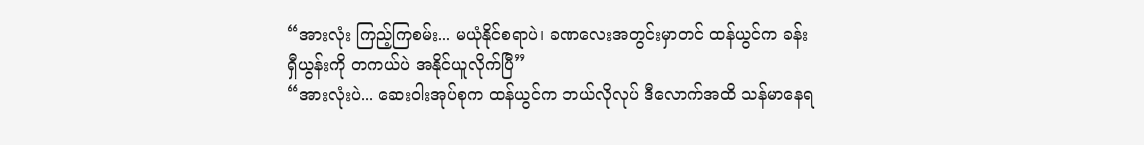“အားလုံး ကြည့်ကြစမ်း... မယုံနိုင်စရာပဲ၊ ခဏလေးအတွင်းမှာတင် ထန်ယွင်က ခန်းရှီယွန်းကို တကယ်ပဲ အနိုင်ယူလိုက်ပြီ”
“အားလုံးပဲ... ဆေးဝါးအုပ်စုက ထန်ယွင်က ဘယ်လိုလုပ် ဒီလောက်အထိ သန်မာနေရ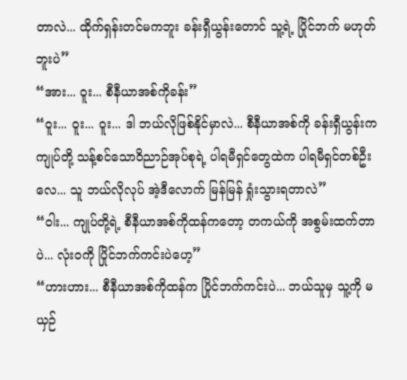တာလဲ... ထိုက်ရှန်းတင်မကဘူး ခန်းရှီယွန်းတောင် သူ့ရဲ့ ပြိုင်ဘက် မဟုတ်ဘူးပဲ”
“အား... ဝူး... စီနီယာအစ်ကိုခန်း”
“ဝူး... ဝူး... ဝူး... ဒါ ဘယ်လိုဖြစ်နိုင်မှာလဲ... စီနီယာအစ်ကို ခန်းရှီယွန်းက ကျုပ်တို့ သန့်စင်သောဝိညာဉ်အုပ်စုရဲ့ ပါရမီရှင်တွေထဲက ပါရမီရှင်တစ်ဦးလေ... သူ ဘယ်လိုလုပ် အဲ့ဒီလောက် မြန်မြန် ရှုံးသွားရတာလဲ”
“ဝါး... ကျုပ်တို့ရဲ့ စီနီယာအစ်ကိုထန်ကတော့ တကယ်ကို အစွမ်းထက်တာပဲ... လုံးဝကို ပြိုင်ဘက်ကင်းပဲဟေ့”
“ဟားဟား... စီနီယာအစ်ကိုထန်က ပြိုင်ဘက်ကင်းပဲ... ဘယ်သူမှ သူ့ကို မယှဉ်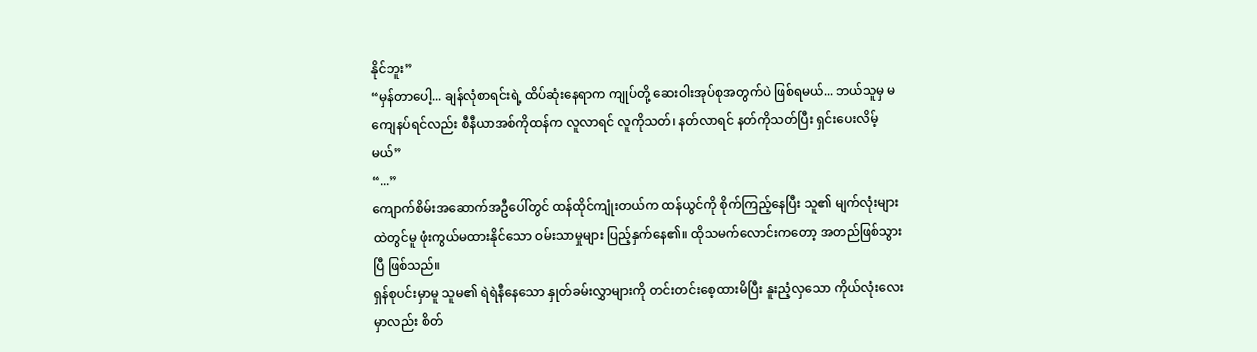နိုင်ဘူး”
“မှန်တာပေါ့... ချန်လုံစာရင်းရဲ့ ထိပ်ဆုံးနေရာက ကျုပ်တို့ ဆေးဝါးအုပ်စုအတွက်ပဲ ဖြစ်ရမယ်... ဘယ်သူမှ မကျေနပ်ရင်လည်း စီနီယာအစ်ကိုထန်က လူလာရင် လူကိုသတ်၊ နတ်လာရင် နတ်ကိုသတ်ပြီး ရှင်းပေးလိမ့်မယ်”
“...”
ကျောက်စိမ်းအဆောက်အဦပေါ်တွင် ထန်ထိုင်ကျုံးတယ်က ထန်ယွင်ကို စိုက်ကြည့်နေပြီး သူ၏ မျက်လုံးများထဲတွင်မူ ဖုံးကွယ်မထားနိုင်သော ဝမ်းသာမှုများ ပြည့်နှက်နေ၏။ ထိုသမက်လောင်းကတော့ အတည်ဖြစ်သွားပြီ ဖြစ်သည်။
ရှန်စုပင်းမှာမူ သူမ၏ ရဲရဲနီနေသော နှုတ်ခမ်းလွှာများကို တင်းတင်းစေ့ထားမိပြီး နူးညံ့လှသော ကိုယ်လုံးလေးမှာလည်း စိတ်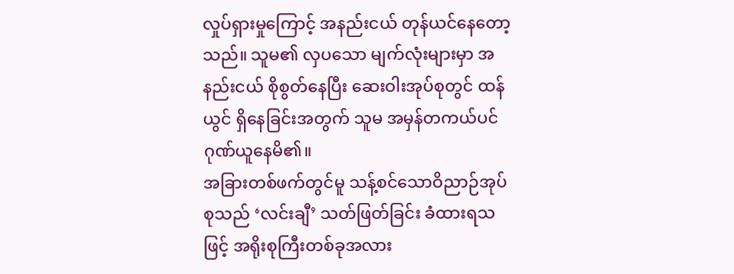လှုပ်ရှားမှုကြောင့် အနည်းငယ် တုန်ယင်နေတော့သည်။ သူမ၏ လှပသော မျက်လုံးများမှာ အနည်းငယ် စိုစွတ်နေပြီး ဆေးဝါးအုပ်စုတွင် ထန်ယွင် ရှိနေခြင်းအတွက် သူမ အမှန်တကယ်ပင် ဂုဏ်ယူနေမိ၏။
အခြားတစ်ဖက်တွင်မူ သန့်စင်သောဝိညာဉ်အုပ်စုသည် ‘လင်းချီ’ သတ်ဖြတ်ခြင်း ခံထားရသဖြင့် အရိုးစုကြီးတစ်ခုအလား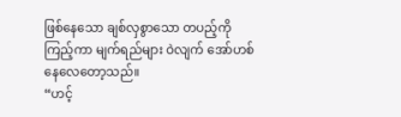ဖြစ်နေသော ချစ်လှစွာသော တပည့်ကို ကြည့်ကာ မျက်ရည်များ ဝဲလျက် အော်ဟစ်နေလေတော့သည်။
“ဟင့်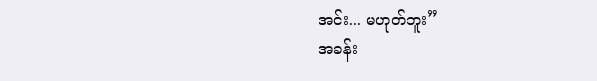အင်း... မဟုတ်ဘူး”
အခန်း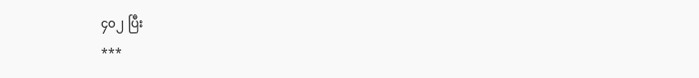၄၀၂ ပြီး
***